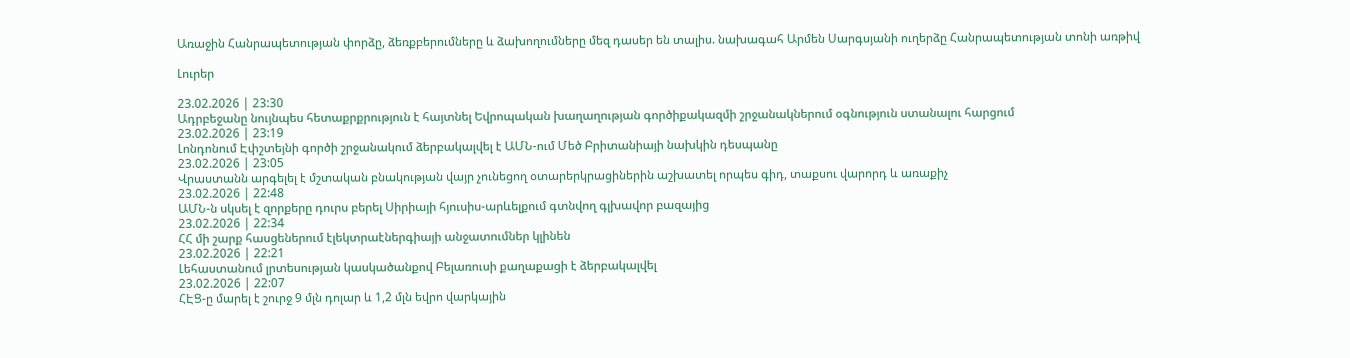Առաջին Հանրապետության փորձը, ձեռքբերումները և ձախողումները մեզ դասեր են տալիս. նախագահ Արմեն Սարգսյանի ուղերձը Հանրապետության տոնի առթիվ

Լուրեր

23.02.2026 | 23:30
Ադրբեջանը նույնպես հետաքրքրություն է հայտնել Եվրոպական խաղաղության գործիքակազմի շրջանակներում օգնություն ստանալու հարցում
23.02.2026 | 23:19
Լոնդոնում Էփշտեյնի գործի շրջանակում ձերբակալվել է ԱՄՆ-ում Մեծ Բրիտանիայի նախկին դեսպանը
23.02.2026 | 23:05
Վրաստանն արգելել է մշտական բնակության վայր չունեցող օտարերկրացիներին աշխատել որպես գիդ, տաքսու վարորդ և առաքիչ
23.02.2026 | 22:48
ԱՄՆ-ն սկսել է զորքերը դուրս բերել Սիրիայի հյուսիս-արևելքում գտնվող գլխավոր բազայից
23.02.2026 | 22:34
ՀՀ մի շարք հասցեներում էլեկտրաէներգիայի անջատումներ կլինեն
23.02.2026 | 22:21
Լեհաստանում լրտեսության կասկածանքով Բելառուսի քաղաքացի է ձերբակալվել
23.02.2026 | 22:07
ՀԷՑ-ը մարել է շուրջ 9 մլն դոլար և 1,2 մլն եվրո վարկային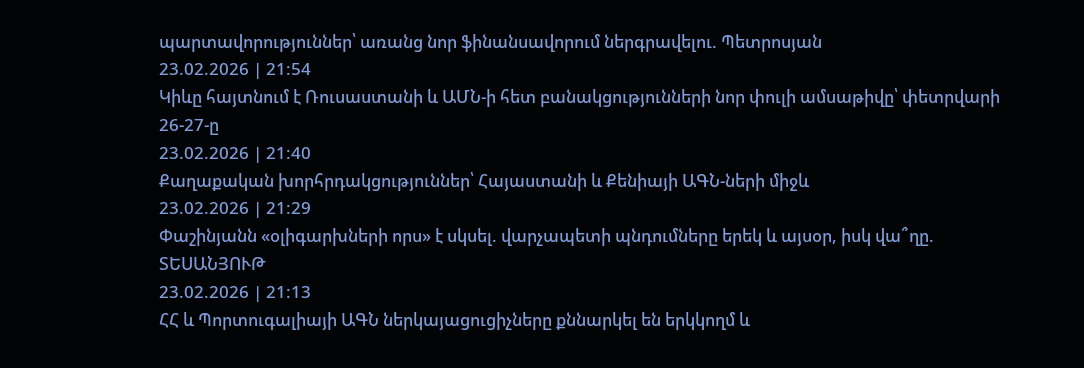պարտավորություններ՝ առանց նոր ֆինանսավորում ներգրավելու. Պետրոսյան
23.02.2026 | 21:54
Կիևը հայտնում է Ռուսաստանի և ԱՄՆ-ի հետ բանակցությունների նոր փուլի ամսաթիվը՝ փետրվարի 26-27-ը
23.02.2026 | 21:40
Քաղաքական խորհրդակցություններ՝ Հայաստանի և Քենիայի ԱԳՆ-ների միջև
23.02.2026 | 21:29
Փաշինյանն «օլիգարխների որս» է սկսել. վարչապետի պնդումները երեկ և այսօր, իսկ վա՞ղը. ՏԵՍԱՆՅՈՒԹ
23.02.2026 | 21:13
ՀՀ և Պորտուգալիայի ԱԳՆ ներկայացուցիչները քննարկել են երկկողմ և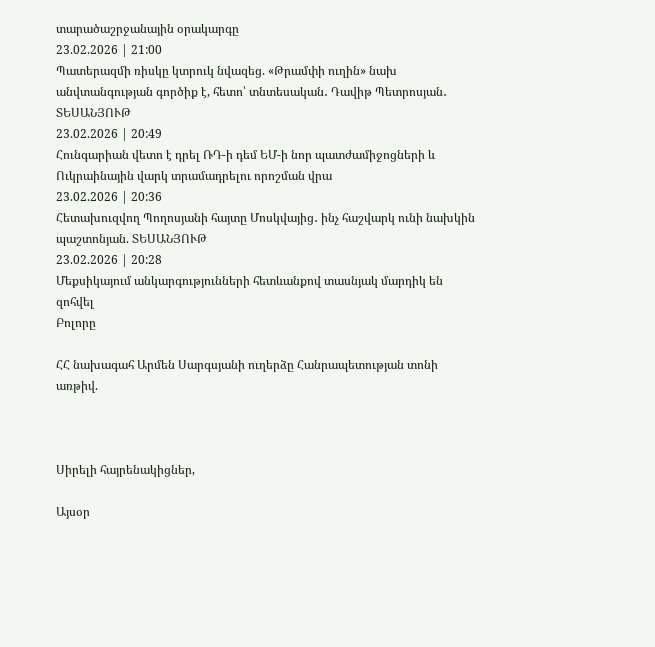տարածաշրջանային օրակարգը
23.02.2026 | 21:00
Պատերազմի ռիսկը կտրուկ նվազեց. «Թրամփի ուղին» նախ անվտանգության գործիք է, հետո՝ տնտեսական․ Դավիթ Պետրոսյան․ ՏԵՍԱՆՅՈՒԹ
23.02.2026 | 20:49
Հունգարիան վետո է դրել ՌԴ-ի դեմ ԵՄ-ի նոր պատժամիջոցների և Ուկրաինային վարկ տրամադրելու որոշման վրա
23.02.2026 | 20:36
Հետախուզվող Պողոսյանի հայտը Մոսկվայից․ ինչ հաշվարկ ունի նախկին պաշտոնյան. ՏԵՍԱՆՅՈՒԹ
23.02.2026 | 20:28
Մեքսիկայում անկարգությունների հետևանքով տասնյակ մարդիկ են զոհվել
Բոլորը

ՀՀ նախագահ Արմեն Սարգսյանի ուղերձը Հանրապետության տոնի առթիվ.



Սիրելի հայրենակիցներ,

Այսօր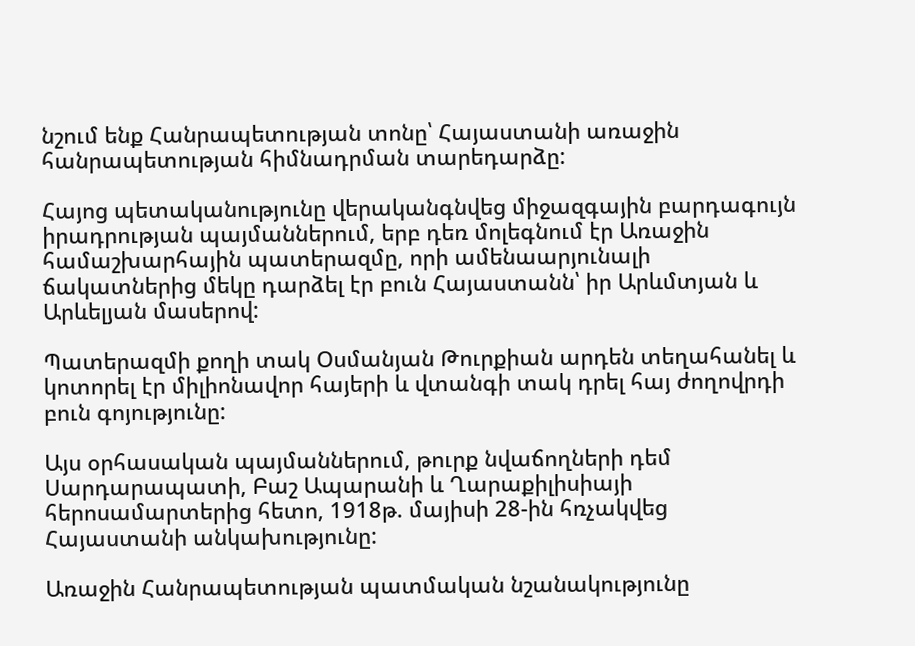նշում ենք Հանրապետության տոնը՝ Հայաստանի առաջին հանրապետության հիմնադրման տարեդարձը:

Հայոց պետականությունը վերականգնվեց միջազգային բարդագույն իրադրության պայմաններում, երբ դեռ մոլեգնում էր Առաջին համաշխարհային պատերազմը, որի ամենաարյունալի ճակատներից մեկը դարձել էր բուն Հայաստանն՝ իր Արևմտյան և Արևելյան մասերով:

Պատերազմի քողի տակ Օսմանյան Թուրքիան արդեն տեղահանել և կոտորել էր միլիոնավոր հայերի և վտանգի տակ դրել հայ ժողովրդի բուն գոյությունը:

Այս օրհասական պայմաններում, թուրք նվաճողների դեմ Սարդարապատի, Բաշ Ապարանի և Ղարաքիլիսիայի հերոսամարտերից հետո, 1918թ. մայիսի 28-ին հռչակվեց Հայաստանի անկախությունը:

Առաջին Հանրապետության պատմական նշանակությունը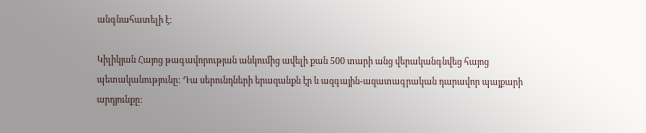անգնահատելի է:

Կիլիկյան Հայոց թագավորության անկումից ավելի քան 500 տարի անց վերականգնվեց հայոց պետականությունը: Դա սերունդների երազանքն էր և ազգային-ազատագրական դարավոր պայքարի արդյունքը: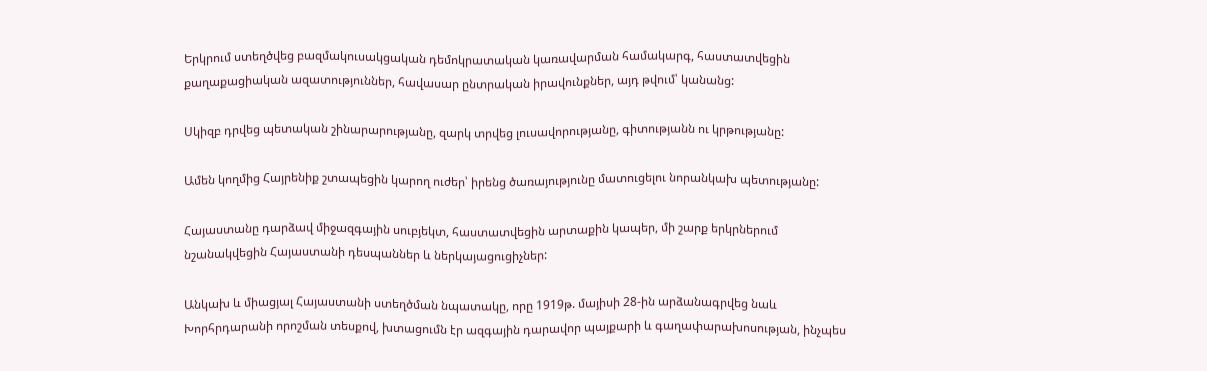Երկրում ստեղծվեց բազմակուսակցական դեմոկրատական կառավարման համակարգ, հաստատվեցին քաղաքացիական ազատություններ, հավասար ընտրական իրավունքներ, այդ թվում՝ կանանց:

Սկիզբ դրվեց պետական շինարարությանը, զարկ տրվեց լուսավորությանը, գիտությանն ու կրթությանը:

Ամեն կողմից Հայրենիք շտապեցին կարող ուժեր՝ իրենց ծառայությունը մատուցելու նորանկախ պետությանը:

Հայաստանը դարձավ միջազգային սուբյեկտ, հաստատվեցին արտաքին կապեր, մի շարք երկրներում նշանակվեցին Հայաստանի դեսպաններ և ներկայացուցիչներ:

Անկախ և միացյալ Հայաստանի ստեղծման նպատակը, որը 1919թ. մայիսի 28-ին արձանագրվեց նաև Խորհրդարանի որոշման տեսքով, խտացումն էր ազգային դարավոր պայքարի և գաղափարախոսության, ինչպես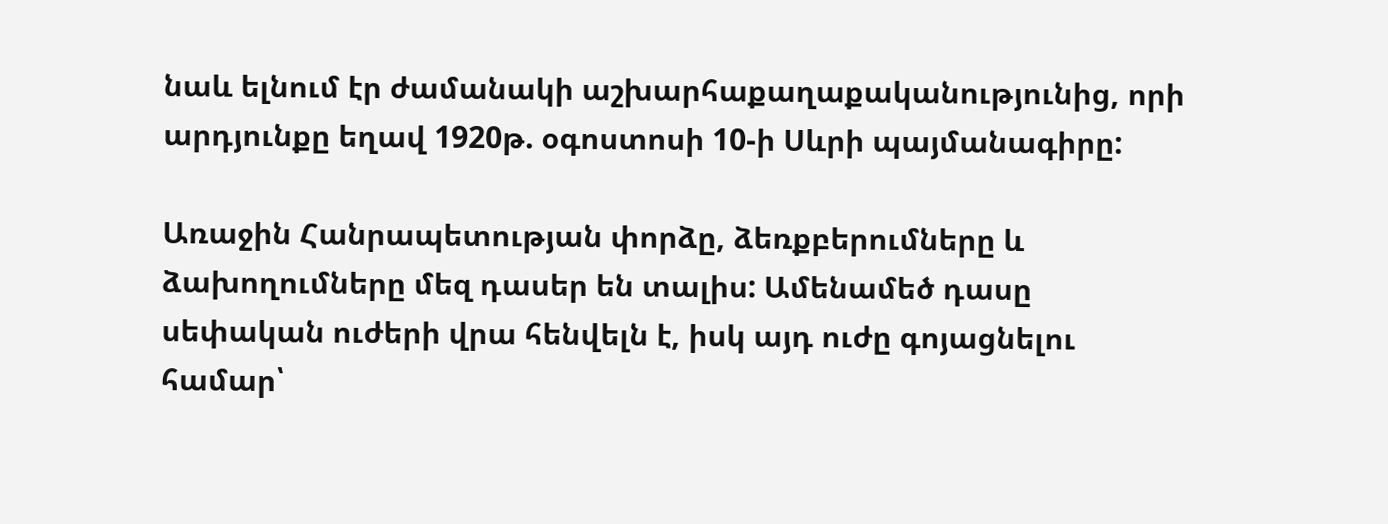նաև ելնում էր ժամանակի աշխարհաքաղաքականությունից, որի արդյունքը եղավ 1920թ. օգոստոսի 10-ի Սևրի պայմանագիրը:

Առաջին Հանրապետության փորձը, ձեռքբերումները և ձախողումները մեզ դասեր են տալիս: Ամենամեծ դասը սեփական ուժերի վրա հենվելն է, իսկ այդ ուժը գոյացնելու համար՝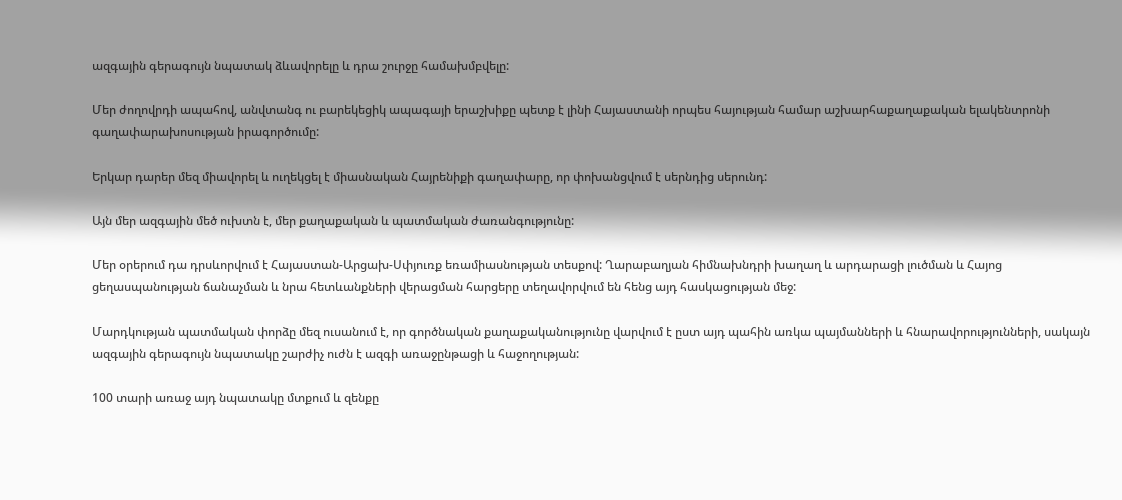ազգային գերագույն նպատակ ձևավորելը և դրա շուրջը համախմբվելը:

Մեր ժողովրդի ապահով, անվտանգ ու բարեկեցիկ ապագայի երաշխիքը պետք է լինի Հայաստանի որպես հայության համար աշխարհաքաղաքական ելակենտրոնի գաղափարախոսության իրագործումը:

Երկար դարեր մեզ միավորել և ուղեկցել է միասնական Հայրենիքի գաղափարը, որ փոխանցվում է սերնդից սերունդ:

Այն մեր ազգային մեծ ուխտն է, մեր քաղաքական և պատմական ժառանգությունը:

Մեր օրերում դա դրսևորվում է Հայաստան-Արցախ-Սփյուռք եռամիասնության տեսքով: Ղարաբաղյան հիմնախնդրի խաղաղ և արդարացի լուծման և Հայոց ցեղասպանության ճանաչման և նրա հետևանքների վերացման հարցերը տեղավորվում են հենց այդ հասկացության մեջ:

Մարդկության պատմական փորձը մեզ ուսանում է, որ գործնական քաղաքականությունը վարվում է ըստ այդ պահին առկա պայմանների և հնարավորությունների, սակայն ազգային գերագույն նպատակը շարժիչ ուժն է ազգի առաջընթացի և հաջողության:

100 տարի առաջ այդ նպատակը մտքում և զենքը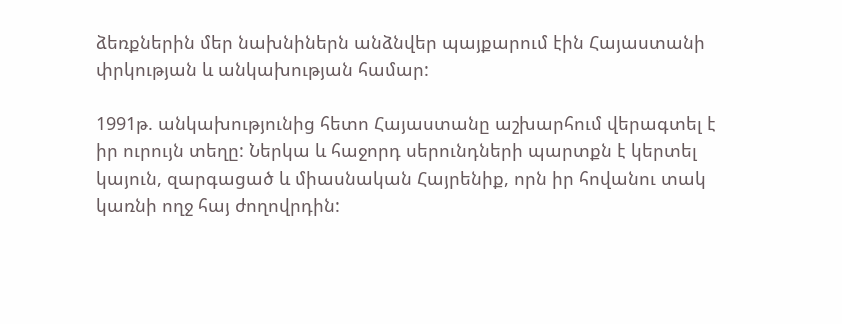ձեռքներին մեր նախնիներն անձնվեր պայքարում էին Հայաստանի փրկության և անկախության համար:

1991թ. անկախությունից հետո Հայաստանը աշխարհում վերագտել է իր ուրույն տեղը: Ներկա և հաջորդ սերունդների պարտքն է կերտել կայուն, զարգացած և միասնական Հայրենիք, որն իր հովանու տակ կառնի ողջ հայ ժողովրդին: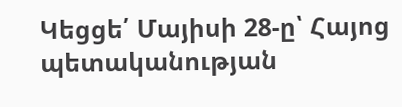Կեցցե՛ Մայիսի 28-ը՝ Հայոց պետականության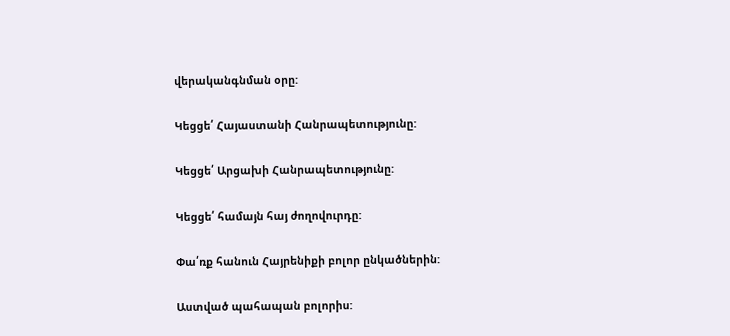վերականգնման օրը:

Կեցցե՛ Հայաստանի Հանրապետությունը:

Կեցցե՛ Արցախի Հանրապետությունը:

Կեցցե՛ համայն հայ ժողովուրդը:

Փա՛ռք հանուն Հայրենիքի բոլոր ընկածներին:

Աստված պահապան բոլորիս: